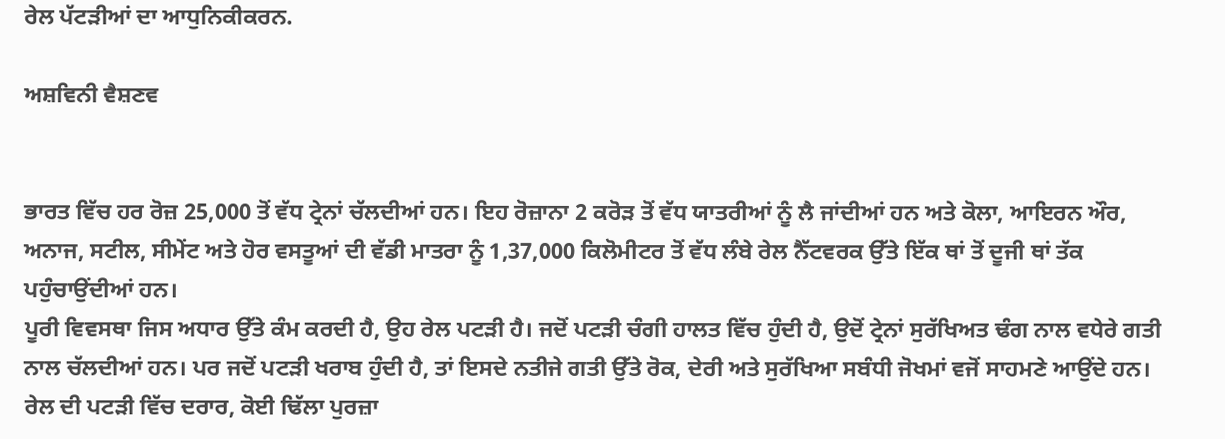ਰੇਲ ਪੱਟੜੀਆਂ ਦਾ ਆਧੁਨਿਕੀਕਰਨ.

ਅਸ਼ਵਿਨੀ ਵੈਸ਼ਣਵ


ਭਾਰਤ ਵਿੱਚ ਹਰ ਰੋਜ਼ 25,000 ਤੋਂ ਵੱਧ ਟ੍ਰੇਨਾਂ ਚੱਲਦੀਆਂ ਹਨ। ਇਹ ਰੋਜ਼ਾਨਾ 2 ਕਰੋੜ ਤੋਂ ਵੱਧ ਯਾਤਰੀਆਂ ਨੂੰ ਲੈ ਜਾਂਦੀਆਂ ਹਨ ਅਤੇ ਕੋਲਾ, ਆਇਰਨ ਔਰ, ਅਨਾਜ, ਸਟੀਲ, ਸੀਮੇਂਟ ਅਤੇ ਹੋਰ ਵਸਤੂਆਂ ਦੀ ਵੱਡੀ ਮਾਤਰਾ ਨੂੰ 1,37,000 ਕਿਲੋਮੀਟਰ ਤੋਂ ਵੱਧ ਲੰਬੇ ਰੇਲ ਨੈੱਟਵਰਕ ਉੱਤੇ ਇੱਕ ਥਾਂ ਤੋਂ ਦੂਜੀ ਥਾਂ ਤੱਕ ਪਹੁੰਚਾਉਂਦੀਆਂ ਹਨ।
ਪੂਰੀ ਵਿਵਸਥਾ ਜਿਸ ਅਧਾਰ ਉੱਤੇ ਕੰਮ ਕਰਦੀ ਹੈ, ਉਹ ਰੇਲ ਪਟੜੀ ਹੈ। ਜਦੋਂ ਪਟੜੀ ਚੰਗੀ ਹਾਲਤ ਵਿੱਚ ਹੁੰਦੀ ਹੈ, ਉਦੋਂ ਟ੍ਰੇਨਾਂ ਸੁਰੱਖਿਅਤ ਢੰਗ ਨਾਲ ਵਧੇਰੇ ਗਤੀ ਨਾਲ ਚੱਲਦੀਆਂ ਹਨ। ਪਰ ਜਦੋਂ ਪਟੜੀ ਖਰਾਬ ਹੁੰਦੀ ਹੈ, ਤਾਂ ਇਸਦੇ ਨਤੀਜੇ ਗਤੀ ਉੱਤੇ ਰੋਕ, ਦੇਰੀ ਅਤੇ ਸੁਰੱਖਿਆ ਸਬੰਧੀ ਜੋਖਮਾਂ ਵਜੋਂ ਸਾਹਮਣੇ ਆਉਂਦੇ ਹਨ। ਰੇਲ ਦੀ ਪਟੜੀ ਵਿੱਚ ਦਰਾਰ, ਕੋਈ ਢਿੱਲਾ ਪੁਰਜ਼ਾ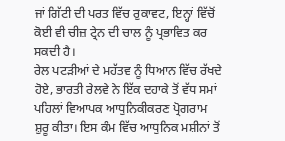ਜਾਂ ਗਿੱਟੀ ਦੀ ਪਰਤ ਵਿੱਚ ਰੁਕਾਵਟ, ਇਨ੍ਹਾਂ ਵਿੱਚੋਂ ਕੋਈ ਵੀ ਚੀਜ਼ ਟ੍ਰੇਨ ਦੀ ਚਾਲ ਨੂੰ ਪ੍ਰਭਾਵਿਤ ਕਰ ਸਕਦੀ ਹੈ।
ਰੇਲ ਪਟੜੀਆਂ ਦੇ ਮਹੱਤਵ ਨੂੰ ਧਿਆਨ ਵਿੱਚ ਰੱਖਦੇ ਹੋਏ, ਭਾਰਤੀ ਰੇਲਵੇ ਨੇ ਇੱਕ ਦਹਾਕੇ ਤੋਂ ਵੱਧ ਸਮਾਂ ਪਹਿਲਾਂ ਵਿਆਪਕ ਆਧੁਨਿਕੀਕਰਣ ਪ੍ਰੋਗਰਾਮ ਸ਼ੁਰੂ ਕੀਤਾ। ਇਸ ਕੰਮ ਵਿੱਚ ਆਧੁਨਿਕ ਮਸ਼ੀਨਾਂ ਤੋਂ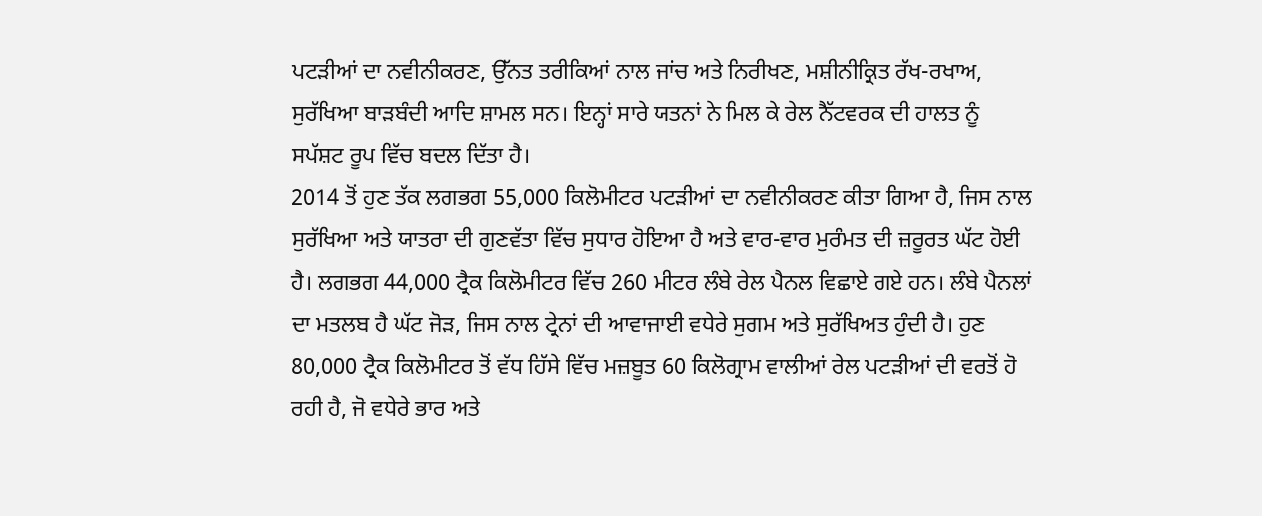ਪਟੜੀਆਂ ਦਾ ਨਵੀਨੀਕਰਣ, ਉੱਨਤ ਤਰੀਕਿਆਂ ਨਾਲ ਜਾਂਚ ਅਤੇ ਨਿਰੀਖਣ, ਮਸ਼ੀਨੀਕ੍ਰਿਤ ਰੱਖ-ਰਖਾਅ, ਸੁਰੱਖਿਆ ਬਾੜਬੰਦੀ ਆਦਿ ਸ਼ਾਮਲ ਸਨ। ਇਨ੍ਹਾਂ ਸਾਰੇ ਯਤਨਾਂ ਨੇ ਮਿਲ ਕੇ ਰੇਲ ਨੈੱਟਵਰਕ ਦੀ ਹਾਲਤ ਨੂੰ ਸਪੱਸ਼ਟ ਰੂਪ ਵਿੱਚ ਬਦਲ ਦਿੱਤਾ ਹੈ।
2014 ਤੋਂ ਹੁਣ ਤੱਕ ਲਗਭਗ 55,000 ਕਿਲੋਮੀਟਰ ਪਟੜੀਆਂ ਦਾ ਨਵੀਨੀਕਰਣ ਕੀਤਾ ਗਿਆ ਹੈ, ਜਿਸ ਨਾਲ ਸੁਰੱਖਿਆ ਅਤੇ ਯਾਤਰਾ ਦੀ ਗੁਣਵੱਤਾ ਵਿੱਚ ਸੁਧਾਰ ਹੋਇਆ ਹੈ ਅਤੇ ਵਾਰ-ਵਾਰ ਮੁਰੰਮਤ ਦੀ ਜ਼ਰੂਰਤ ਘੱਟ ਹੋਈ ਹੈ। ਲਗਭਗ 44,000 ਟ੍ਰੈਕ ਕਿਲੋਮੀਟਰ ਵਿੱਚ 260 ਮੀਟਰ ਲੰਬੇ ਰੇਲ ਪੈਨਲ ਵਿਛਾਏ ਗਏ ਹਨ। ਲੰਬੇ ਪੈਨਲਾਂ ਦਾ ਮਤਲਬ ਹੈ ਘੱਟ ਜੋੜ, ਜਿਸ ਨਾਲ ਟ੍ਰੇਨਾਂ ਦੀ ਆਵਾਜਾਈ ਵਧੇਰੇ ਸੁਗਮ ਅਤੇ ਸੁਰੱਖਿਅਤ ਹੁੰਦੀ ਹੈ। ਹੁਣ 80,000 ਟ੍ਰੈਕ ਕਿਲੋਮੀਟਰ ਤੋਂ ਵੱਧ ਹਿੱਸੇ ਵਿੱਚ ਮਜ਼ਬੂਤ 60 ਕਿਲੋਗ੍ਰਾਮ ਵਾਲੀਆਂ ਰੇਲ ਪਟੜੀਆਂ ਦੀ ਵਰਤੋਂ ਹੋ ਰਹੀ ਹੈ, ਜੋ ਵਧੇਰੇ ਭਾਰ ਅਤੇ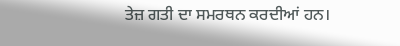ਤੇਜ਼ ਗਤੀ ਦਾ ਸਮਰਥਨ ਕਰਦੀਆਂ ਹਨ।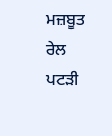ਮਜ਼ਬੂਤ ਰੇਲ ਪਟੜੀ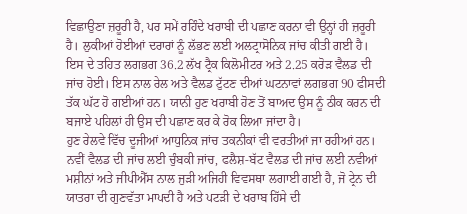ਵਿਛਾਉਣਾ ਜ਼ਰੂਰੀ ਹੈ, ਪਰ ਸਮੇਂ ਰਹਿੰਦੇ ਖਰਾਬੀ ਦੀ ਪਛਾਣ ਕਰਨਾ ਵੀ ਉਨ੍ਹਾਂ ਹੀ ਜ਼ਰੂਰੀ ਹੈ। ਲੁਕੀਆਂ ਹੋਈਆਂ ਦਰਾਰਾਂ ਨੂੰ ਲੱਭਣ ਲਈ ਅਲਟ੍ਰਾਸੋਨਿਕ ਜਾਂਚ ਕੀਤੀ ਗਈ ਹੈ। ਇਸ ਦੇ ਤਹਿਤ ਲਗਭਗ 36.2 ਲੱਖ ਟ੍ਰੈਕ ਕਿਲੋਮੀਟਰ ਅਤੇ 2.25 ਕਰੋੜ ਵੈਲਡ ਦੀ ਜਾਂਚ ਹੋਈ। ਇਸ ਨਾਲ ਰੇਲ ਅਤੇ ਵੈਲਡ ਟੁੱਟਣ ਦੀਆਂ ਘਟਨਾਵਾਂ ਲਗਭਗ 90 ਫੀਸਦੀ ਤੱਕ ਘੱਟ ਹੋ ਗਈਆਂ ਹਨ। ਯਾਨੀ ਹੁਣ ਖਰਾਬੀ ਹੋਣ ਤੋਂ ਬਾਅਦ ਉਸ ਨੂੰ ਠੀਕ ਕਰਨ ਦੀ ਬਜਾਏ ਪਹਿਲਾਂ ਹੀ ਉਸ ਦੀ ਪਛਾਣ ਕਰ ਕੇ ਰੋਕ ਲਿਆ ਜਾਂਦਾ ਹੈ।
ਹੁਣ ਰੇਲਵੇ ਵਿੱਚ ਦੂਜੀਆਂ ਆਧੁਨਿਕ ਜਾਂਚ ਤਕਨੀਕਾਂ ਵੀ ਵਰਤੀਆਂ ਜਾ ਰਹੀਆਂ ਹਨ। ਨਵੀਂ ਵੈਲਡ ਦੀ ਜਾਂਚ ਲਈ ਚੁੰਬਕੀ ਜਾਂਚ, ਫਲੈਸ਼-ਬੱਟ ਵੈਲਡ ਦੀ ਜਾਂਚ ਲਈ ਨਵੀਆਂ ਮਸ਼ੀਨਾਂ ਅਤੇ ਜੀਪੀਐੱਸ ਨਾਲ ਜੁੜੀ ਅਜਿਹੀ ਵਿਵਸਥਾ ਲਗਾਈ ਗਈ ਹੈ, ਜੋ ਟ੍ਰੇਨ ਦੀ ਯਾਤਰਾ ਦੀ ਗੁਣਵੱਤਾ ਮਾਪਦੀ ਹੈ ਅਤੇ ਪਟੜੀ ਦੇ ਖਰਾਬ ਹਿੱਸੇ ਦੀ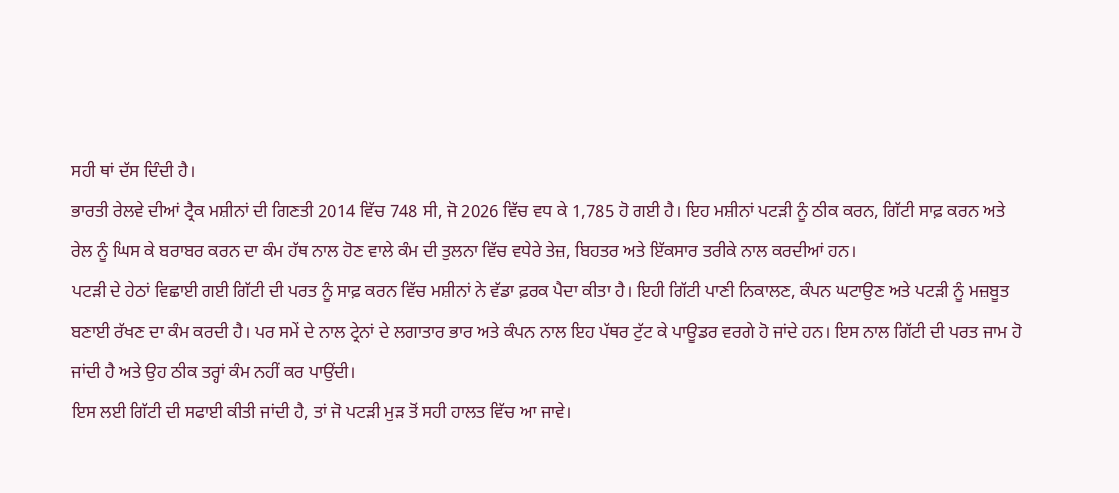ਸਹੀ ਥਾਂ ਦੱਸ ਦਿੰਦੀ ਹੈ।
ਭਾਰਤੀ ਰੇਲਵੇ ਦੀਆਂ ਟ੍ਰੈਕ ਮਸ਼ੀਨਾਂ ਦੀ ਗਿਣਤੀ 2014 ਵਿੱਚ 748 ਸੀ, ਜੋ 2026 ਵਿੱਚ ਵਧ ਕੇ 1,785 ਹੋ ਗਈ ਹੈ। ਇਹ ਮਸ਼ੀਨਾਂ ਪਟੜੀ ਨੂੰ ਠੀਕ ਕਰਨ, ਗਿੱਟੀ ਸਾਫ਼ ਕਰਨ ਅਤੇ ਰੇਲ ਨੂੰ ਘਿਸ ਕੇ ਬਰਾਬਰ ਕਰਨ ਦਾ ਕੰਮ ਹੱਥ ਨਾਲ ਹੋਣ ਵਾਲੇ ਕੰਮ ਦੀ ਤੁਲਨਾ ਵਿੱਚ ਵਧੇਰੇ ਤੇਜ਼, ਬਿਹਤਰ ਅਤੇ ਇੱਕਸਾਰ ਤਰੀਕੇ ਨਾਲ ਕਰਦੀਆਂ ਹਨ।
ਪਟੜੀ ਦੇ ਹੇਠਾਂ ਵਿਛਾਈ ਗਈ ਗਿੱਟੀ ਦੀ ਪਰਤ ਨੂੰ ਸਾਫ਼ ਕਰਨ ਵਿੱਚ ਮਸ਼ੀਨਾਂ ਨੇ ਵੱਡਾ ਫ਼ਰਕ ਪੈਦਾ ਕੀਤਾ ਹੈ। ਇਹੀ ਗਿੱਟੀ ਪਾਣੀ ਨਿਕਾਲਣ, ਕੰਪਨ ਘਟਾਉਣ ਅਤੇ ਪਟੜੀ ਨੂੰ ਮਜ਼ਬੂਤ ਬਣਾਈ ਰੱਖਣ ਦਾ ਕੰਮ ਕਰਦੀ ਹੈ। ਪਰ ਸਮੇਂ ਦੇ ਨਾਲ ਟ੍ਰੇਨਾਂ ਦੇ ਲਗਾਤਾਰ ਭਾਰ ਅਤੇ ਕੰਪਨ ਨਾਲ ਇਹ ਪੱਥਰ ਟੁੱਟ ਕੇ ਪਾਊਡਰ ਵਰਗੇ ਹੋ ਜਾਂਦੇ ਹਨ। ਇਸ ਨਾਲ ਗਿੱਟੀ ਦੀ ਪਰਤ ਜਾਮ ਹੋ ਜਾਂਦੀ ਹੈ ਅਤੇ ਉਹ ਠੀਕ ਤਰ੍ਹਾਂ ਕੰਮ ਨਹੀਂ ਕਰ ਪਾਉਂਦੀ।
ਇਸ ਲਈ ਗਿੱਟੀ ਦੀ ਸਫਾਈ ਕੀਤੀ ਜਾਂਦੀ ਹੈ, ਤਾਂ ਜੋ ਪਟੜੀ ਮੁੜ ਤੋਂ ਸਹੀ ਹਾਲਤ ਵਿੱਚ ਆ ਜਾਵੇ।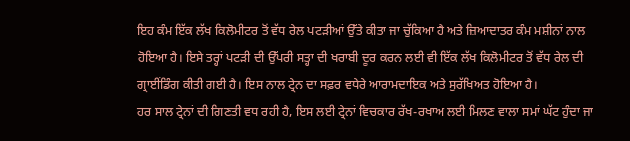ਇਹ ਕੰਮ ਇੱਕ ਲੱਖ ਕਿਲੋਮੀਟਰ ਤੋਂ ਵੱਧ ਰੇਲ ਪਟੜੀਆਂ ਉੱਤੇ ਕੀਤਾ ਜਾ ਚੁੱਕਿਆ ਹੈ ਅਤੇ ਜ਼ਿਆਦਾਤਰ ਕੰਮ ਮਸ਼ੀਨਾਂ ਨਾਲ ਹੋਇਆ ਹੈ। ਇਸੇ ਤਰ੍ਹਾਂ ਪਟੜੀ ਦੀ ਉੱਪਰੀ ਸਤ੍ਹਾ ਦੀ ਖਰਾਬੀ ਦੂਰ ਕਰਨ ਲਈ ਵੀ ਇੱਕ ਲੱਖ ਕਿਲੋਮੀਟਰ ਤੋਂ ਵੱਧ ਰੇਲ ਦੀ ਗ੍ਰਾਈਂਡਿੰਗ ਕੀਤੀ ਗਈ ਹੈ। ਇਸ ਨਾਲ ਟ੍ਰੇਨ ਦਾ ਸਫ਼ਰ ਵਧੇਰੇ ਆਰਾਮਦਾਇਕ ਅਤੇ ਸੁਰੱਖਿਅਤ ਹੋਇਆ ਹੈ।
ਹਰ ਸਾਲ ਟ੍ਰੇਨਾਂ ਦੀ ਗਿਣਤੀ ਵਧ ਰਹੀ ਹੈ, ਇਸ ਲਈ ਟ੍ਰੇਨਾਂ ਵਿਚਕਾਰ ਰੱਖ-ਰਖਾਅ ਲਈ ਮਿਲਣ ਵਾਲਾ ਸਮਾਂ ਘੱਟ ਹੁੰਦਾ ਜਾ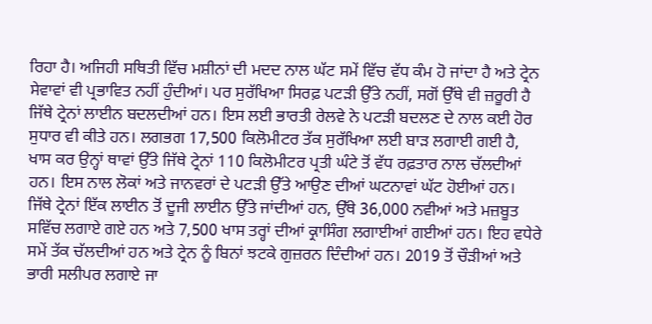ਰਿਹਾ ਹੈ। ਅਜਿਹੀ ਸਥਿਤੀ ਵਿੱਚ ਮਸ਼ੀਨਾਂ ਦੀ ਮਦਦ ਨਾਲ ਘੱਟ ਸਮੇਂ ਵਿੱਚ ਵੱਧ ਕੰਮ ਹੋ ਜਾਂਦਾ ਹੈ ਅਤੇ ਟ੍ਰੇਨ ਸੇਵਾਵਾਂ ਵੀ ਪ੍ਰਭਾਵਿਤ ਨਹੀਂ ਹੁੰਦੀਆਂ। ਪਰ ਸੁਰੱਖਿਆ ਸਿਰਫ਼ ਪਟੜੀ ਉੱਤੇ ਨਹੀਂ, ਸਗੋਂ ਉੱਥੇ ਵੀ ਜ਼ਰੂਰੀ ਹੈ ਜਿੱਥੇ ਟ੍ਰੇਨਾਂ ਲਾਈਨ ਬਦਲਦੀਆਂ ਹਨ। ਇਸ ਲਈ ਭਾਰਤੀ ਰੇਲਵੇ ਨੇ ਪਟੜੀ ਬਦਲਣ ਦੇ ਨਾਲ ਕਈ ਹੋਰ ਸੁਧਾਰ ਵੀ ਕੀਤੇ ਹਨ। ਲਗਭਗ 17,500 ਕਿਲੋਮੀਟਰ ਤੱਕ ਸੁਰੱਖਿਆ ਲਈ ਬਾੜ ਲਗਾਈ ਗਈ ਹੈ, ਖਾਸ ਕਰ ਉਨ੍ਹਾਂ ਥਾਵਾਂ ਉੱਤੇ ਜਿੱਥੇ ਟ੍ਰੇਨਾਂ 110 ਕਿਲੋਮੀਟਰ ਪ੍ਰਤੀ ਘੰਟੇ ਤੋਂ ਵੱਧ ਰਫ਼ਤਾਰ ਨਾਲ ਚੱਲਦੀਆਂ ਹਨ। ਇਸ ਨਾਲ ਲੋਕਾਂ ਅਤੇ ਜਾਨਵਰਾਂ ਦੇ ਪਟੜੀ ਉੱਤੇ ਆਉਣ ਦੀਆਂ ਘਟਨਾਵਾਂ ਘੱਟ ਹੋਈਆਂ ਹਨ।
ਜਿੱਥੇ ਟ੍ਰੇਨਾਂ ਇੱਕ ਲਾਈਨ ਤੋਂ ਦੂਜੀ ਲਾਈਨ ਉੱਤੇ ਜਾਂਦੀਆਂ ਹਨ, ਉੱਥੇ 36,000 ਨਵੀਆਂ ਅਤੇ ਮਜ਼ਬੂਤ ਸਵਿੱਚ ਲਗਾਏ ਗਏ ਹਨ ਅਤੇ 7,500 ਖਾਸ ਤਰ੍ਹਾਂ ਦੀਆਂ ਕ੍ਰਾਸਿੰਗ ਲਗਾਈਆਂ ਗਈਆਂ ਹਨ। ਇਹ ਵਧੇਰੇ ਸਮੇਂ ਤੱਕ ਚੱਲਦੀਆਂ ਹਨ ਅਤੇ ਟ੍ਰੇਨ ਨੂੰ ਬਿਨਾਂ ਝਟਕੇ ਗੁਜ਼ਰਨ ਦਿੰਦੀਆਂ ਹਨ। 2019 ਤੋਂ ਚੌੜੀਆਂ ਅਤੇ ਭਾਰੀ ਸਲੀਪਰ ਲਗਾਏ ਜਾ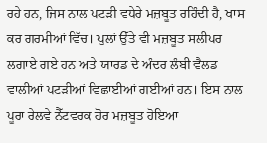ਰਹੇ ਹਨ, ਜਿਸ ਨਾਲ ਪਟੜੀ ਵਧੇਰੇ ਮਜ਼ਬੂਤ ਰਹਿੰਦੀ ਹੈ, ਖਾਸ ਕਰ ਗਰਮੀਆਂ ਵਿੱਚ। ਪੁਲਾਂ ਉੱਤੇ ਵੀ ਮਜ਼ਬੂਤ ਸਲੀਪਰ ਲਗਾਏ ਗਏ ਹਨ ਅਤੇ ਯਾਰਡ ਦੇ ਅੰਦਰ ਲੰਬੀ ਵੈਲਡ ਵਾਲੀਆਂ ਪਟੜੀਆਂ ਵਿਛਾਈਆਂ ਗਈਆਂ ਹਨ। ਇਸ ਨਾਲ ਪੂਰਾ ਰੇਲਵੇ ਨੈੱਟਵਰਕ ਹੋਰ ਮਜ਼ਬੂਤ ਹੋਇਆ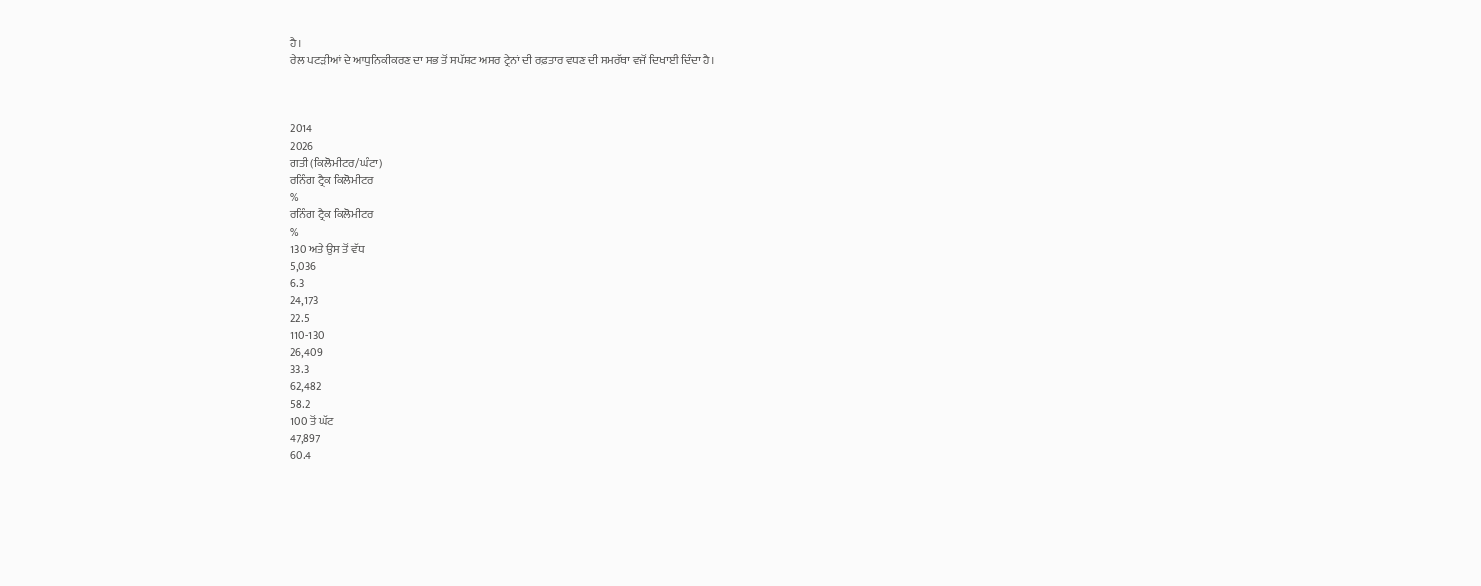ਹੈ।
ਰੇਲ ਪਟੜੀਆਂ ਦੇ ਆਧੁਨਿਕੀਕਰਣ ਦਾ ਸਭ ਤੋਂ ਸਪੱਸ਼ਟ ਅਸਰ ਟ੍ਰੇਨਾਂ ਦੀ ਰਫ਼ਤਾਰ ਵਧਣ ਦੀ ਸਮਰੱਥਾ ਵਜੋਂ ਦਿਖਾਈ ਦਿੰਦਾ ਹੈ।



2014
2026
ਗਤੀ (ਕਿਲੋਮੀਟਰ/ਘੰਟਾ)
ਰਨਿੰਗ ਟ੍ਰੈਕ ਕਿਲੋਮੀਟਰ
%
ਰਨਿੰਗ ਟ੍ਰੈਕ ਕਿਲੋਮੀਟਰ
%
130 ਅਤੇ ਉਸ ਤੋਂ ਵੱਧ
5,036
6.3
24,173
22.5
110-130
26,409
33.3
62,482
58.2
100 ਤੋਂ ਘੱਟ
47,897
60.4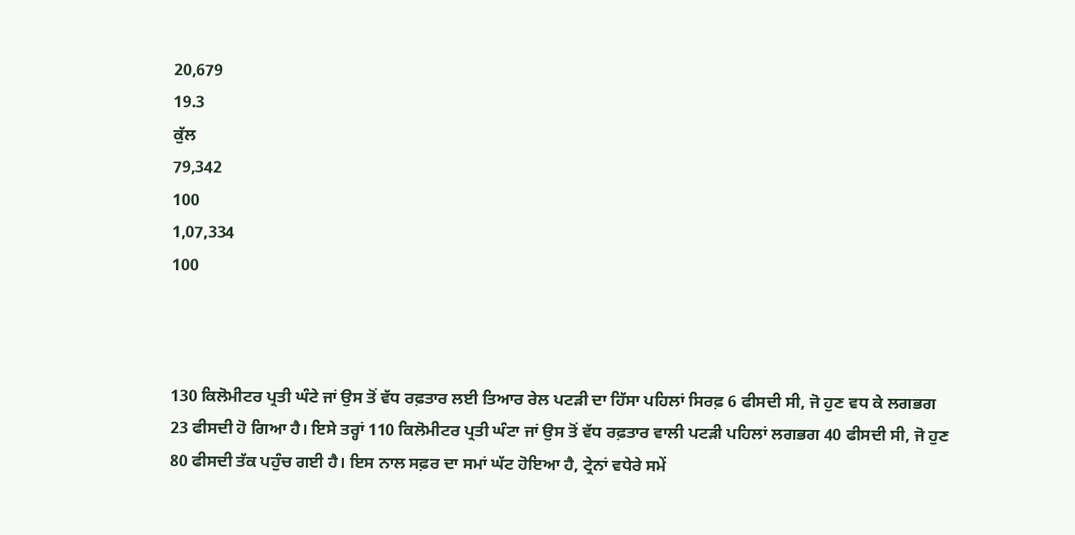20,679
19.3
ਕੁੱਲ
79,342
100
1,07,334
100



130 ਕਿਲੋਮੀਟਰ ਪ੍ਰਤੀ ਘੰਟੇ ਜਾਂ ਉਸ ਤੋਂ ਵੱਧ ਰਫ਼ਤਾਰ ਲਈ ਤਿਆਰ ਰੇਲ ਪਟੜੀ ਦਾ ਹਿੱਸਾ ਪਹਿਲਾਂ ਸਿਰਫ਼ 6 ਫੀਸਦੀ ਸੀ, ਜੋ ਹੁਣ ਵਧ ਕੇ ਲਗਭਗ 23 ਫੀਸਦੀ ਹੋ ਗਿਆ ਹੈ। ਇਸੇ ਤਰ੍ਹਾਂ 110 ਕਿਲੋਮੀਟਰ ਪ੍ਰਤੀ ਘੰਟਾ ਜਾਂ ਉਸ ਤੋਂ ਵੱਧ ਰਫ਼ਤਾਰ ਵਾਲੀ ਪਟੜੀ ਪਹਿਲਾਂ ਲਗਭਗ 40 ਫੀਸਦੀ ਸੀ, ਜੋ ਹੁਣ 80 ਫੀਸਦੀ ਤੱਕ ਪਹੁੰਚ ਗਈ ਹੈ। ਇਸ ਨਾਲ ਸਫ਼ਰ ਦਾ ਸਮਾਂ ਘੱਟ ਹੋਇਆ ਹੈ, ਟ੍ਰੇਨਾਂ ਵਧੇਰੇ ਸਮੇਂ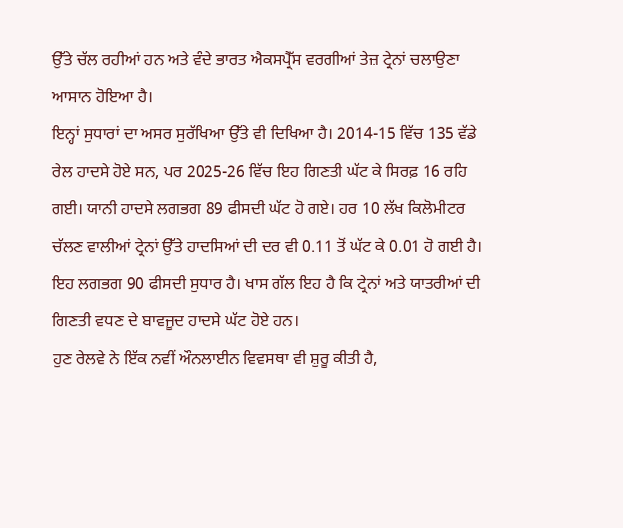ਉੱਤੇ ਚੱਲ ਰਹੀਆਂ ਹਨ ਅਤੇ ਵੰਦੇ ਭਾਰਤ ਐਕਸਪ੍ਰੈੱਸ ਵਰਗੀਆਂ ਤੇਜ਼ ਟ੍ਰੇਨਾਂ ਚਲਾਉਣਾ ਆਸਾਨ ਹੋਇਆ ਹੈ।
ਇਨ੍ਹਾਂ ਸੁਧਾਰਾਂ ਦਾ ਅਸਰ ਸੁਰੱਖਿਆ ਉੱਤੇ ਵੀ ਦਿਖਿਆ ਹੈ। 2014-15 ਵਿੱਚ 135 ਵੱਡੇ ਰੇਲ ਹਾਦਸੇ ਹੋਏ ਸਨ, ਪਰ 2025-26 ਵਿੱਚ ਇਹ ਗਿਣਤੀ ਘੱਟ ਕੇ ਸਿਰਫ਼ 16 ਰਹਿ ਗਈ। ਯਾਨੀ ਹਾਦਸੇ ਲਗਭਗ 89 ਫੀਸਦੀ ਘੱਟ ਹੋ ਗਏ। ਹਰ 10 ਲੱਖ ਕਿਲੋਮੀਟਰ ਚੱਲਣ ਵਾਲੀਆਂ ਟ੍ਰੇਨਾਂ ਉੱਤੇ ਹਾਦਸਿਆਂ ਦੀ ਦਰ ਵੀ 0.11 ਤੋਂ ਘੱਟ ਕੇ 0.01 ਹੋ ਗਈ ਹੈ। ਇਹ ਲਗਭਗ 90 ਫੀਸਦੀ ਸੁਧਾਰ ਹੈ। ਖਾਸ ਗੱਲ ਇਹ ਹੈ ਕਿ ਟ੍ਰੇਨਾਂ ਅਤੇ ਯਾਤਰੀਆਂ ਦੀ ਗਿਣਤੀ ਵਧਣ ਦੇ ਬਾਵਜੂਦ ਹਾਦਸੇ ਘੱਟ ਹੋਏ ਹਨ।
ਹੁਣ ਰੇਲਵੇ ਨੇ ਇੱਕ ਨਵੀਂ ਔਨਲਾਈਨ ਵਿਵਸਥਾ ਵੀ ਸ਼ੁਰੂ ਕੀਤੀ ਹੈ,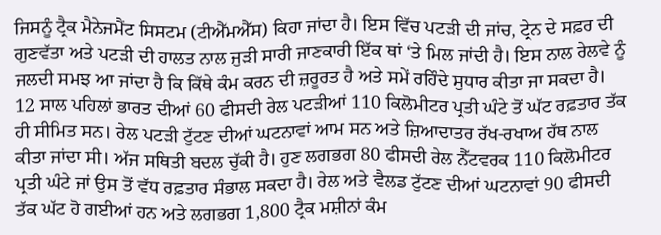ਜਿਸਨੂੰ ਟ੍ਰੈਕ ਮੈਨੇਜਮੈਂਟ ਸਿਸਟਮ (ਟੀਐੱਮਐੱਸ) ਕਿਹਾ ਜਾਂਦਾ ਹੈ। ਇਸ ਵਿੱਚ ਪਟੜੀ ਦੀ ਜਾਂਚ, ਟ੍ਰੇਨ ਦੇ ਸਫ਼ਰ ਦੀ ਗੁਣਵੱਤਾ ਅਤੇ ਪਟੜੀ ਦੀ ਹਾਲਤ ਨਾਲ ਜੁੜੀ ਸਾਰੀ ਜਾਣਕਾਰੀ ਇੱਕ ਥਾਂ ‘ਤੇ ਮਿਲ ਜਾਂਦੀ ਹੈ। ਇਸ ਨਾਲ ਰੇਲਵੇ ਨੂੰ ਜਲਦੀ ਸਮਝ ਆ ਜਾਂਦਾ ਹੈ ਕਿ ਕਿੱਥੇ ਕੰਮ ਕਰਨ ਦੀ ਜ਼ਰੂਰਤ ਹੈ ਅਤੇ ਸਮੇਂ ਰਹਿੰਦੇ ਸੁਧਾਰ ਕੀਤਾ ਜਾ ਸਕਦਾ ਹੈ।
12 ਸਾਲ ਪਹਿਲਾਂ ਭਾਰਤ ਦੀਆਂ 60 ਫੀਸਦੀ ਰੇਲ ਪਟੜੀਆਂ 110 ਕਿਲੋਮੀਟਰ ਪ੍ਰਤੀ ਘੰਟੇ ਤੋਂ ਘੱਟ ਰਫ਼ਤਾਰ ਤੱਕ ਹੀ ਸੀਮਿਤ ਸਨ। ਰੇਲ ਪਟੜੀ ਟੁੱਟਣ ਦੀਆਂ ਘਟਨਾਵਾਂ ਆਮ ਸਨ ਅਤੇ ਜ਼ਿਆਦਾਤਰ ਰੱਖ-ਰਖਾਅ ਹੱਥ ਨਾਲ ਕੀਤਾ ਜਾਂਦਾ ਸੀ। ਅੱਜ ਸਥਿਤੀ ਬਦਲ ਚੁੱਕੀ ਹੈ। ਹੁਣ ਲਗਭਗ 80 ਫੀਸਦੀ ਰੇਲ ਨੈੱਟਵਰਕ 110 ਕਿਲੋਮੀਟਰ ਪ੍ਰਤੀ ਘੰਟੇ ਜਾਂ ਉਸ ਤੋਂ ਵੱਧ ਰਫ਼ਤਾਰ ਸੰਭਾਲ ਸਕਦਾ ਹੈ। ਰੇਲ ਅਤੇ ਵੈਲਡ ਟੁੱਟਣ ਦੀਆਂ ਘਟਨਾਵਾਂ 90 ਫੀਸਦੀ ਤੱਕ ਘੱਟ ਹੋ ਗਈਆਂ ਹਨ ਅਤੇ ਲਗਭਗ 1,800 ਟ੍ਰੈਕ ਮਸ਼ੀਨਾਂ ਕੰਮ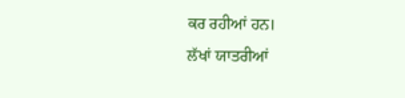ਕਰ ਰਹੀਆਂ ਹਨ।
ਲੱਖਾਂ ਯਾਤਰੀਆਂ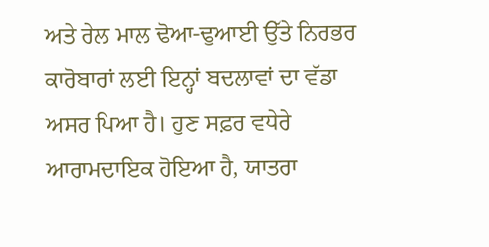ਅਤੇ ਰੇਲ ਮਾਲ ਢੋਆ-ਢੁਆਈ ਉੱਤੇ ਨਿਰਭਰ ਕਾਰੋਬਾਰਾਂ ਲਈ ਇਨ੍ਹਾਂ ਬਦਲਾਵਾਂ ਦਾ ਵੱਡਾ ਅਸਰ ਪਿਆ ਹੈ। ਹੁਣ ਸਫ਼ਰ ਵਧੇਰੇ ਆਰਾਮਦਾਇਕ ਹੋਇਆ ਹੈ, ਯਾਤਰਾ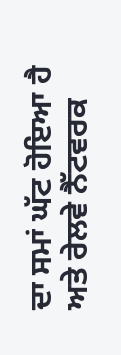ਦਾ ਸਮਾਂ ਘੱਟ ਹੋਇਆ ਹੈ ਅਤੇ ਰੇਲਵੇ ਨੈੱਟਵਰਕ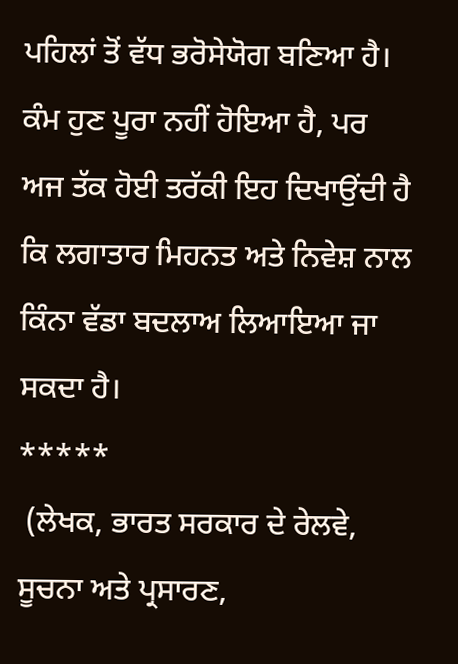ਪਹਿਲਾਂ ਤੋਂ ਵੱਧ ਭਰੋਸੇਯੋਗ ਬਣਿਆ ਹੈ। ਕੰਮ ਹੁਣ ਪੂਰਾ ਨਹੀਂ ਹੋਇਆ ਹੈ, ਪਰ ਅਜ ਤੱਕ ਹੋਈ ਤਰੱਕੀ ਇਹ ਦਿਖਾਉਂਦੀ ਹੈ ਕਿ ਲਗਾਤਾਰ ਮਿਹਨਤ ਅਤੇ ਨਿਵੇਸ਼ ਨਾਲ ਕਿੰਨਾ ਵੱਡਾ ਬਦਲਾਅ ਲਿਆਇਆ ਜਾ ਸਕਦਾ ਹੈ।
*****
 (ਲੇਖਕ, ਭਾਰਤ ਸਰਕਾਰ ਦੇ ਰੇਲਵੇ, ਸੂਚਨਾ ਅਤੇ ਪ੍ਰਸਾਰਣ,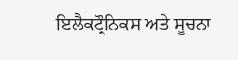ਇਲੈਕਟ੍ਰੌਨਿਕਸ ਅਤੇ ਸੂਚਨਾ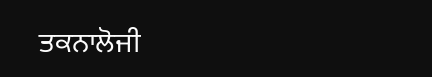ਤਕਨਾਲੋਜੀ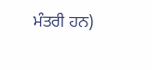ਮੰਤਰੀ ਹਨ)